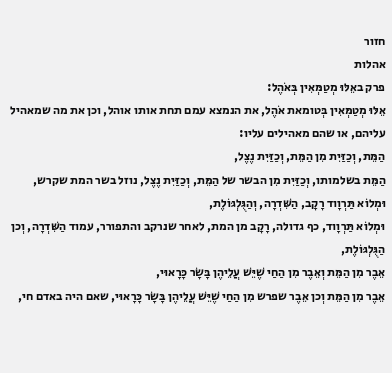חזור
אהלות
פרק באֵלּוּ מְטַמְּאִין בְּאֹהֶל:
אֵלּוּ מְטַמְּאִין בְּטומאת אֹהֶל, את הנמצא עמם תחת אותו אוהל, וכן את מה שמאהיל עליהם, או שהם מאהילים עליו:
הַמֵּת, וְכַזַּיִת מִן הַמֵּת, וְכַזַּיִת נֶצֶל,
הַמֵּת בשלמותו, וְכַזַּיִת מִן הבשר של הַמֵּת, וְכַזַּיִת נֶצֶל, נוזל בשר המת שקרש,
וּמְלוֹא תַּרְוָוד רָקָב, הַשִּׁדְרָה, וְהַגֻּלְגּוֹלֶת,
וּמְלוֹא תַּרְוָוד, כף גדולה, רָקָב מן המת, לאחר שנרקב והתפורר, עמוד הַשִּׁדְרָה, וְכן הַגֻּלְגּוֹלֶת,
אֵבֶר מִן הַמֵּת וְאֵבֶר מִן הַחַי שֶׁיֵּשׁ עֲלֵיהֶן בָּשָׂר כָּרָאוּי,
אֵבֶר מִן הַמֵּת וְכן אֵבֶר שפרש מִן הַחַי שֶׁיֵּשׁ עֲלֵיהֶן בָּשָׂר כָּרָאוּי, שאם היה באדם חי,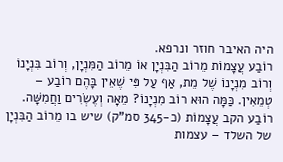היה האיבר חוזר ונרפא.
רוֹבַע עֲצָמוֹת מֵרוֹב הַבִּנְיָן אוֹ מֵרוֹב הַמִּנְיָן, וְרוֹב בִּנְיָנוֹ וְרוֹב מִנְיָנוֹ שֶׁל מֵת, אַף עַל פִּי שֶׁאֵין בָּהֶם רוֹבַע – טְמֵאִין. כַּמָּה הוּא רוֹב מִנְיָנוֹ? מֵאָה וְעֶשְׂרִים וַחֲמִשָּׁה.
רוֹבַע הקב עֲצָמוֹת (כ-345 סמ"ק) שיש בו מֵרוֹב הַבִּנְיָן של השלד – עצמות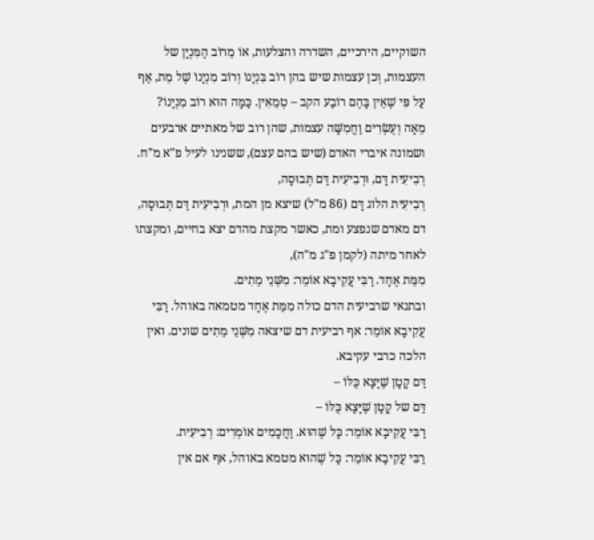השוקיים, הירכיים, השדרה והצלעות, אוֹ מֵרוֹב הַמִּנְיָן של העצמות, וְכן עצמות שיש בהן רוֹב בִּנְיָנוֹ וְרוֹב מִנְיָנוֹ שֶׁל מֵת, אַף עַל פִּי שֶׁאֵין בָּהֶם רוֹבַע הקב – טְמֵאִין. כַּמָּה הוּא רוֹב מִנְיָנוֹ? מֵאָה וְעֶשְׂרִים וַחֲמִשָּׁה עצמות, שהן רוב של מאתיים ארבעים ושמונה איברי האדם (שיש בהם עצם), ששנינו לעיל פ"א מ"ח.
רְבִיעִית דָּם, וּרְבִיעִית דַּם תְּבוּסָה,
רְבִיעִית הלוג דָּם (86 מ"ל) שיצא מן המת, וּרְבִיעִית דַּם תְּבוּסָה, דם מאדם שנפצע ומת, כאשר מקצת מהדם יצא בחיים, ומקצתו לאחר מיתה (לקמן פ"ג מ"ה),
מִמֵּת אֶחָד. רַבִּי עֲקִיבָא אוֹמֵר: מִשְּׁנֵי מֵתִים.
ובתנאי שרביעית הדם כולה מִמֵּת אֶחָד מטמאה באוהל. רַבִּי עֲקִיבָא אוֹמֵר: אף רביעית דם שיצאה מִשְּׁנֵי מֵתִים שונים. ואין הלכה כרבי עקיבא.
דַּם קָטָן שֶׁיָּצָא כֻּלּוֹ –
דַּם של קָטָן שֶׁיָּצָא כֻּלּוֹ –
רַבִּי עֲקִיבָא אוֹמֵר: כָּל שֶׁהוּא. וַחֲכָמִים אוֹמְרִים: רְבִיעִית.
רַבִּי עֲקִיבָא אוֹמֵר: כָּל שֶׁהוּא מטמא באוהל, אף אם אין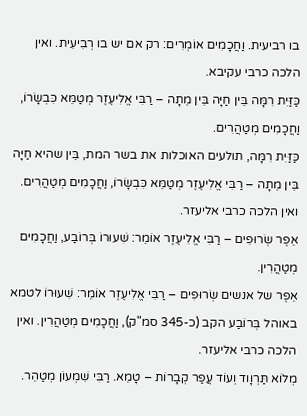בו רביעית. וַחֲכָמִים אוֹמְרִים: רק אם יש בו רְבִיעִית. ואין הלכה כרבי עקיבא.
כַּזַּיִת רִמָּה בֵּין חַיָּה בֵּין מֵתָה – רַבִּי אֱלִיעֶזֶר מְטַמֵּא כִּבְשָׂרוֹ, וַחֲכָמִים מְטַהֲרִים.
כַּזַּיִת רִמָּה, תולעים האוכלות את בשר המת, בֵּין שהיא חַיָּה בֵּין מֵתָה – רַבִּי אֱלִיעֶזֶר מְטַמֵּא כִּבְשָׂרוֹ, וַחֲכָמִים מְטַהֲרִים. ואין הלכה כרבי אליעזר.
אֵפֶר שְׂרוּפִים – רַבִּי אֱלִיעֶזֶר אוֹמֵר: שִׁעוּרוֹ בְּרוֹבַע, וַחֲכָמִים מְטַהֲרִין.
אֵפֶר של אנשים שְׂרוּפִים – רַבִּי אֱלִיעֶזֶר אוֹמֵר: שִׁעוּרוֹ לטמא באוהל בְּרוֹבַע הקב (כ-345 סמ"ק), וַחֲכָמִים מְטַהֲרִין. ואין הלכה כרבי אליעזר.
מְלוֹא תַּרְוָוד וְעוֹד עֲפַר קְבָרוֹת – טָמֵא. רַבִּי שִׁמְעוֹן מְטַהֵר.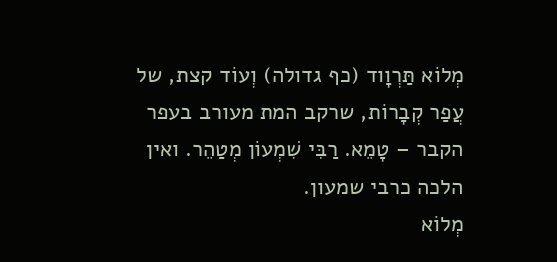מְלוֹא תַּרְוָוד (כף גדולה) וְעוֹד קצת, של עֲפַר קְבָרוֹת, שרקב המת מעורב בעפר הקבר – טָמֵא. רַבִּי שִׁמְעוֹן מְטַהֵר. ואין הלכה כרבי שמעון.
מְלוֹא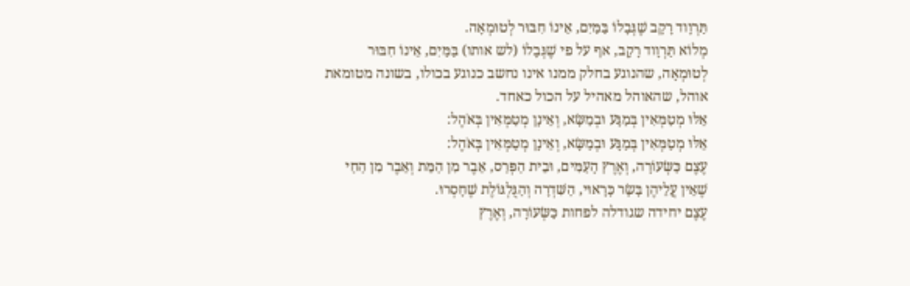תַּרְוָוד רָקָב שֶׁגְּבָלוֹ בַּמַּיִם, אֵינוֹ חִבּוּר לְטוּמְאָה.
מְלוֹא תַּרְוָוד רָקָב, אף על פי שֶׁגְּבָלוֹ (לש אותו) בַּמַּיִם, אֵינוֹ חִבּוּר לְטוּמְאָה, שהנוגע בחלק ממנו אינו נחשב כנוגע בכולו, בשונה מטומאת אוהל, שהאוהל מאהיל על הכול כאחד.
אֵלּוּ מְטַמְּאִין בְּמַגָּע וּבְמַשָּׂא, וְאֵינָן מְטַמְּאִין בְּאֹהֶל:
אֵלּוּ מְטַמְּאִין בְּמַגָּע וּבְמַשָּׂא, וְאֵינָן מְטַמְּאִין בְּאֹהֶל:
עֶצֶם כַּשְּׂעוֹרָה, וְאֶרֶץ הָעַמִּים, וּבֵית הַפְּרַס, אֵבֶר מִן הַמֵּת וְאֵבֶר מִן הַחַי שֶׁאֵין עֲלֵיהֶן בָּשָׂר כָּרָאוּי, הַשִּׁדְרָה וְהַגֻּלְגּוֹלֶת שֶׁחָסְרוּ.
עֶצֶם יחידה שגודלה לפחות כַּשְּׂעוֹרָה, וְאֶרֶץ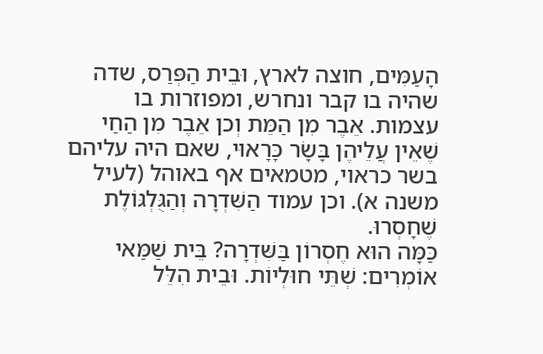הָעַמִּים, חוצה לארץ, וּבֵית הַפְּרַס, שדה שהיה בו קבר ונחרש, ומפוזרות בו עצמות. אֵבֶר מִן הַמֵּת וְכן אֵבֶר מִן הַחַי שֶׁאֵין עֲלֵיהֶן בָּשָׂר כָּרָאוּי, שאם היה עליהם בשר כראוי, מטמאים אף באוהל (לעיל משנה א). וכן עמוד הַשִּׁדְרָה וְהַגֻּלְגּוֹלֶת שֶׁחָסְרוּ.
כַּמָּה הוּא חֶסְרוֹן בַּשִּׁדְרָה? בֵּית שַׁמַּאי אוֹמְרִים: שְׁתֵּי חוּלְיוֹת. וּבֵית הִלֵּל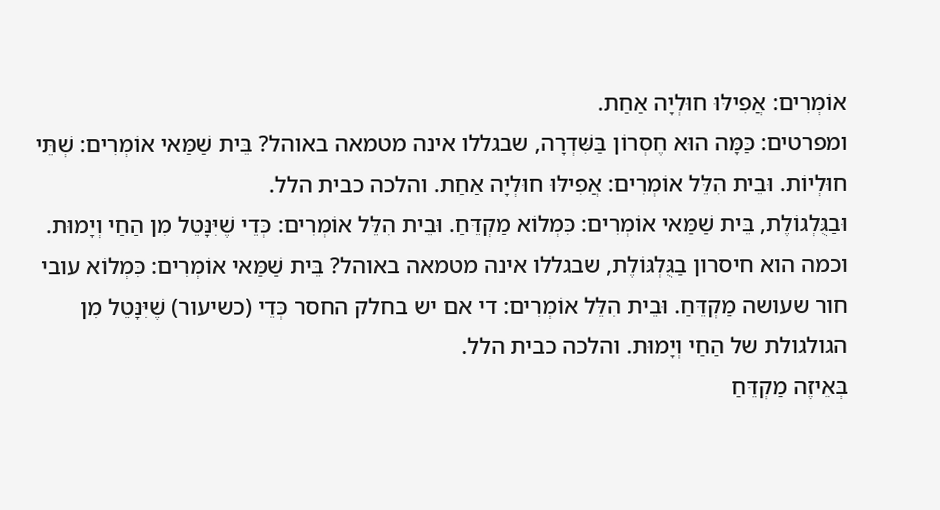אוֹמְרִים: אֲפִילּוּ חוּלְיָה אַחַת.
ומפרטים: כַּמָּה הוּא חֶסְרוֹן בַּשִּׁדְרָה, שבגללו אינה מטמאה באוהל? בֵּית שַׁמַּאי אוֹמְרִים: שְׁתֵּי חוּלְיוֹת. וּבֵית הִלֵּל אוֹמְרִים: אֲפִילּוּ חוּלְיָה אַחַת. והלכה כבית הלל.
וּבַגֻּלְגוֹלֶת, בֵּית שַׁמַּאי אוֹמְרִים: כִּמְלוֹא מַקְדֵּחַ. וּבֵית הִלֵּל אוֹמְרִים: כְּדֵי שֶׁיִּנָּטֵל מִן הַחַי וְיָמוּת.
וכמה הוא חיסרון בַגֻּלְגּוֹלֶת, שבגללו אינה מטמאה באוהל? בֵּית שַׁמַּאי אוֹמְרִים: כִּמְלוֹא עובי חור שעושה מַקְדֵּחַ. וּבֵית הִלֵּל אוֹמְרִים: די אם יש בחלק החסר כְּדֵי (כשיעור) שֶׁיִּנָּטֵל מִן הגולגולת של הַחַי וְיָמוּת. והלכה כבית הלל.
בְּאֵיזֶה מַקְדֵּחַ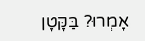אָמְרוּ? בַּקָּטָן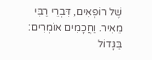שֶׁל רוֹפְאִים, דִּבְרֵי רַבִּי מֵאִיר. וַחֲכָמִים אוֹמְרִים: בַּגָּדוֹל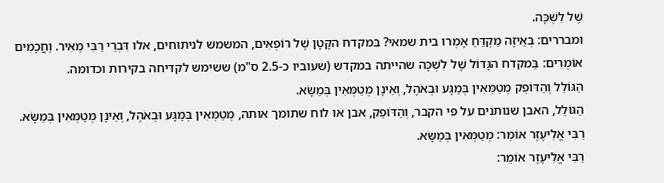שֶׁל לִשְׁכָּה.
ומבררים: בְּאֵיזֶה מַקְדֵּחַ אָמְרוּ בית שמאי? בּמקדח הקָּטָן שֶׁל רוֹפְאִים, המשמש לניתוחים, אלו דִּבְרֵי רַבִּי מֵאִיר. וַחֲכָמִים אוֹמְרִים: בַּמקדח הגָּדוֹל שֶׁל לִשְׁכָּה שהייתה במקדש (שעוביו כ-2.5 ס"מ) ששימש לקדיחה בקירות וכדומה.
הַגּוֹלֵל וְהַדּוֹפֵק מְטַמְּאִין בְּמַגָּע וּבְאֹהֶל, וְאֵינָן מְטַמְּאִין בְּמַשָּׂא.
הַגּוֹלֵל, האבן שנותנים על פי הקבר, וְהַדּוֹפֵק, אבן או לוח שתומך אותה, מְטַמְּאִין בְּמַגָּע וּבְאֹהֶל, וְאֵינָן מְטַמְּאִין בְּמַשָּׂא.
רַבִּי אֱלִיעֶזֶר אוֹמֵר: מְטַמְּאִין בְּמַשָּׂא.
רַבִּי אֱלִיעֶזֶר אוֹמֵר: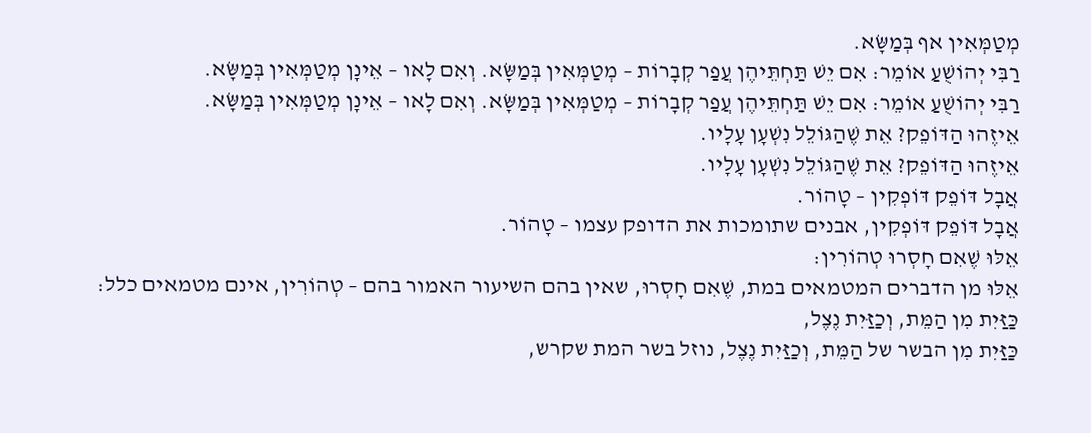מְטַמְּאִין אף בְּמַשָּׂא.
רַבִּי יְהוֹשֻׁעַ אוֹמֵר: אִם יֵשׁ תַּחְתֵּיהֶן עֲפַר קְבָרוֹת – מְטַמְּאִין בְּמַשָּׂא. וְאִם לָאו – אֵינָן מְטַמְּאִין בְּמַשָּׂא.
רַבִּי יְהוֹשֻׁעַ אוֹמֵר: אִם יֵשׁ תַּחְתֵּיהֶן עֲפַר קְבָרוֹת – מְטַמְּאִין בְּמַשָּׂא. וְאִם לָאו – אֵינָן מְטַמְּאִין בְּמַשָּׂא.
אֵיזֶהוּ הַדּוֹפֵק? אֵת שֶׁהַגּוֹלֵל נִשְׁעָן עָלָיו.
אֵיזֶהוּ הַדּוֹפֵק? אֵת שֶׁהַגּוֹלֵל נִשְׁעָן עָלָיו.
אֲבָל דּוֹפֵק דּוֹפְקִין – טָהוֹר.
אֲבָל דּוֹפֵק דּוֹפְקִין, אבנים שתומכות את הדופק עצמו – טָהוֹר.
אֵלּוּ שֶׁאִם חָסְרוּ טְהוֹרִין:
אֵלּוּ מן הדברים המטמאים במת, שֶׁאִם חָסְרוּ, שאין בהם השיעור האמור בהם – טְהוֹרִין, אינם מטמאים כלל:
כַּזַּיִת מִן הַמֵּת, וְכַזַּיִת נֶצֶל,
כַּזַּיִת מִן הבשר של הַמֵּת, וְכַזַּיִת נֶצֶל, נוזל בשר המת שקרש,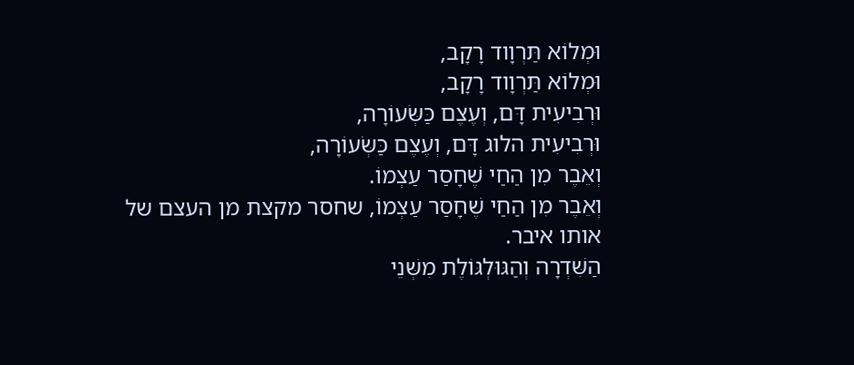וּמְלוֹא תַּרְוָוד רָקָב,
וּמְלוֹא תַּרְוָוד רָקָב,
וּרְבִיעִית דָּם, וְעֶצֶם כַּשְּׂעוֹרָה,
וּרְבִיעִית הלוג דָּם, וְעֶצֶם כַּשְּׂעוֹרָה,
וְאֵבֶר מִן הַחַי שֶׁחָסַר עַצְמוֹ.
וְאֵבֶר מִן הַחַי שֶׁחָסַר עַצְמוֹ, שחסר מקצת מן העצם של אותו איבר.
הַשִּׁדְרָה וְהַגּוּלְגּוֹלֶת מִשְּׁנֵי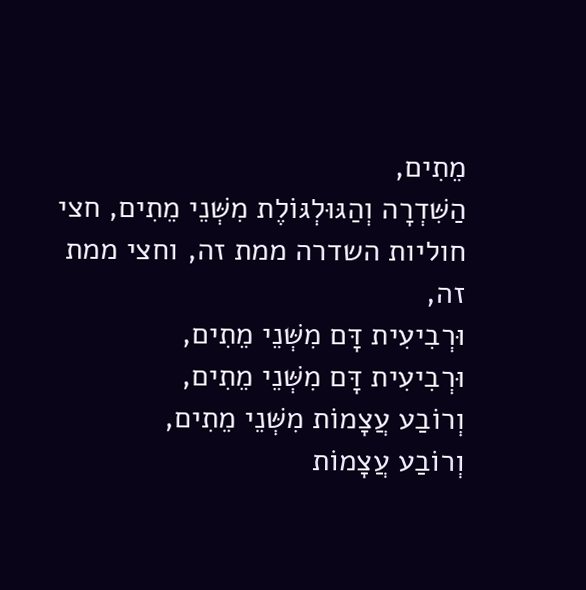מֵתִים,
הַשִּׁדְרָה וְהַגּוּלְגּוֹלֶת מִשְּׁנֵי מֵתִים, חצי חוליות השדרה ממת זה, וחצי ממת זה,
וּרְבִיעִית דָּם מִשְּׁנֵי מֵתִים,
וּרְבִיעִית דָּם מִשְּׁנֵי מֵתִים,
וְרוֹבַע עֲצָמוֹת מִשְּׁנֵי מֵתִים,
וְרוֹבַע עֲצָמוֹת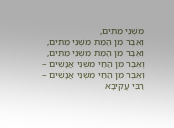מִשְּׁנֵי מֵתִים,
וְאֵבֶר מִן הַמֵּת מִשְּׁנֵי מֵתִים,
וְאֵבֶר מִן הַמֵּת מִשְּׁנֵי מֵתִים,
וְאֵבֶר מִן הַחַי מִשְּׁנֵי אֲנָשִׁים –
וְאֵבֶר מִן הַחַי מִשְּׁנֵי אֲנָשִׁים –
רַבִּי עֲקִיבָא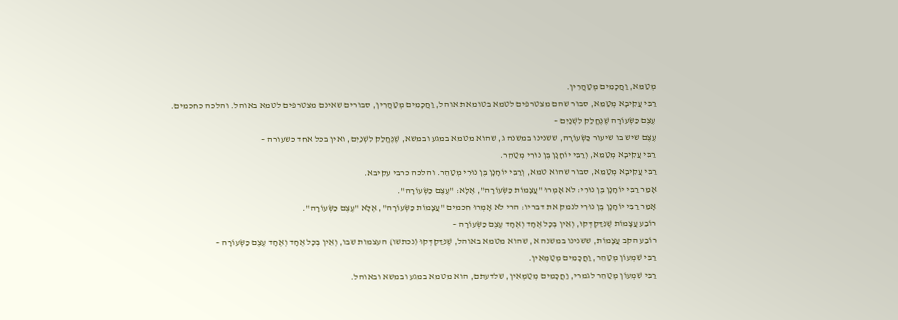מְטַמֵּא, וַחֲכָמִים מְטַהֲרִין.
רַבִּי עֲקִיבָא מְטַמֵּא, סבור שהם מצטרפים לטמא בטומאת אוהל, וַחֲכָמִים מְטַהֲרִין, סבורים שאינם מצטרפים לטמא באוהל. והלכה כחכמים.
עֶצֶם כַּשְּׂעוֹרָה שֶׁנֶּחֱלַק לִשְׁנַיִם –
עֶצֶם שיש בו שיעור כַּשְּׂעוֹרָה, ששנינו במשנה ג, שהוא מטמא במגע ובמשא, שֶׁנֶּחֱלַק לִשְׁנַיִם, ואין בכל אחד כשעורה –
רַבִּי עֲקִיבָא מְטַמֵּא, וְרַבִּי יוֹחָנָן בֶּן נוּרִי מְטַהֵר.
רַבִּי עֲקִיבָא מְטַמֵּא, סבור שהוא טמא, וְרַבִּי יוֹחָנָן בֶּן נוּרִי מְטַהֵר. והלכה כרבי עקיבא.
אָמַר רַבִּי יוֹחָנָן בֶּן נוּרִי: לֹא אָמְרוּ "עֲצָמוֹת כַּשְּׂעוֹרָה", אֶלָּא: "עֶצֶם כַּשְּׂעוֹרָה".
אָמַר רַבִּי יוֹחָנָן בֶּן נוּרִי לנמק את דבריו: הרי לֹא אָמְרוּ חכמים "עֲצָמוֹת כַּשְּׂעוֹרָה", אֶלָּא "עֶצֶם כַּשְּׂעוֹרָה".
רוֹבַע עֲצָמוֹת שֶׁנִּדַּקְדְּקוּ, וְאֵין בְּכָל אֶחָד וְאֶחָד עֶצֶם כַּשְּׂעוֹרָה –
רוֹבַע הקב עֲצָמוֹת, ששנינו במשנה א, שהוא מטמא באוהל, שֶׁנִּדַּקְדְּקוּ (נכתשו) העצמות שבו, וְאֵין בְּכָל אֶחָד וְאֶחָד עֶצֶם כַּשְּׂעוֹרָה –
רַבִּי שִׁמְעוֹן מְטַהֵר, וַחֲכָמִים מְטַמְּאִין.
רַבִּי שִׁמְעוֹן מְטַהֵר לגמרי, וַחֲכָמִים מְטַמְּאִין, שלדעתם, הוא מטמא במגע ובמשא ובאוהל.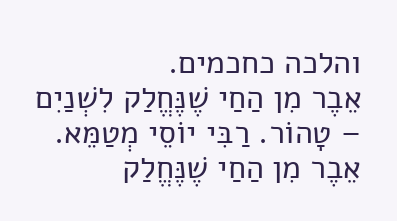והלכה כחכמים.
אֵבֶר מִן הַחַי שֶׁנֶּחֱלַק לִשְׁנַיִם – טָהוֹר. רַבִּי יוֹסֵי מְטַמֵּא.
אֵבֶר מִן הַחַי שֶׁנֶּחֱלַק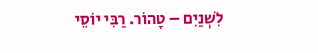לִשְׁנַיִם – טָהוֹר. רַבִּי יוֹסֵי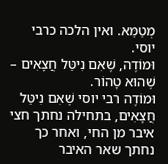מְטַמֵּא. ואין הלכה כרבי יוסי.
וּמוֹדֶה, שֶׁאִם נִיטַּל חֲצָאִים – שֶׁהוּא טָהוֹר.
וּמוֹדֶה רבי יוסי שֶׁאִם נִיטַּל חֲצָאִים, בתחילה נחתך חצי איבר מן החי, ואחר כך נחתך שאר האיבר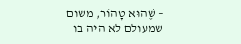– שֶׁהוּא טָהוֹר, משום שמעולם לא היה בו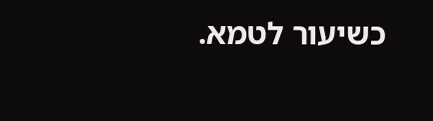כשיעור לטמא.